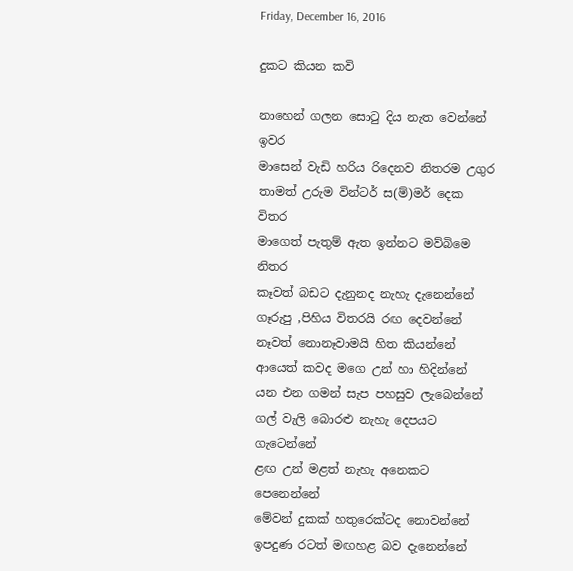Friday, December 16, 2016

දුකට කියන කවි

නාහෙන් ගලන සොටු දිය නැත වෙන්නේ ඉවර
මාසෙන් වැඩි හරිය රිදෙනව නිතරම උගුර
තාමත් උරුම වින්ටර් ස(ම්)මර් දෙක විතර
මාගෙත් පැතුම් ඇත ඉන්නට මව්බිමෙ නිතර
කෑවත් බඩට දැනුනද නැහැ දැනෙන්නේ
ගෑරුපු ,පිහිය විතරයි රඟ දෙවන්නේ
නෑවත් නොනෑවාමයි හිත කියන්නේ
ආයෙත් කවද මගෙ උන් හා හිදින්නේ
යන එන ගමන් සැප පහසුව ලැබෙන්නේ
ගල් වැලි බොරළු නැහැ දෙපයට ගැටෙන්නේ
ළඟ උන් මළත් නැහැ අනෙකට පෙනෙන්නේ
මේවන් දුකක් හතුරෙක්ටද නොවන්නේ
ඉපදුණ රටත් මඟහළ බව දැනෙන්නේ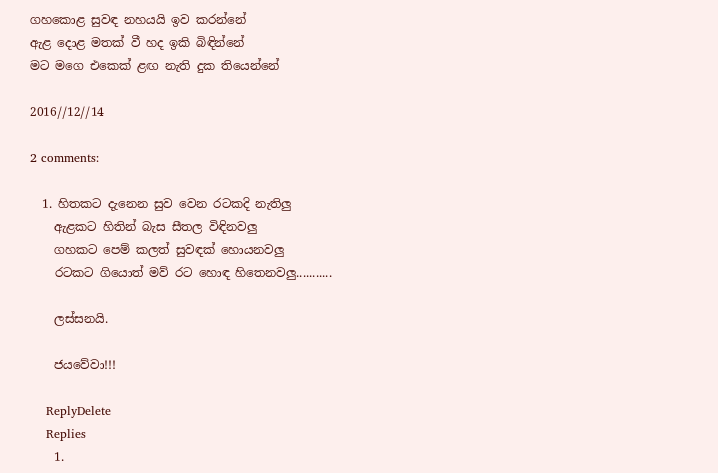ගහකොළ සුවඳ නහයයි ඉව කරන්නේ
ඇළ දොළ මතක් වී හද ඉකි බිඳින්නේ
මට මගෙ එකෙක් ළඟ නැති දුක තියෙන්නේ

2016//12//14

2 comments:

  1. හිතකට දැනෙන සුව වෙන රටකදි නැතිලු
    ඇළකට හිතින් බැස සීතල විඳිනවලු
    ගහකට පෙම් කලත් සුවඳක් හොයනවලු
    රටකට ගියොත් මව් රට හොඳ හිතෙනවලු...........

    ලස්සනයි.

    ජයවේවා!!!

    ReplyDelete
    Replies
    1.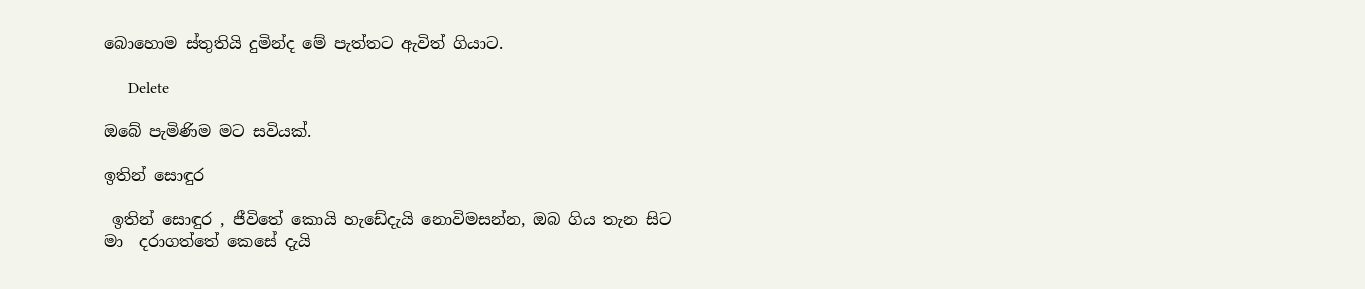බොහොම ස්තුතියි දුමින්ද මේ පැත්තට ඇවිත් ගියාට.

      Delete

ඔබේ පැමිණිම මට සවියක්.

ඉතින් සොඳුර

 ඉතින් සොඳුර , ජීවිතේ කොයි හැඩේදැයි නොවිමසන්න, ඔබ ගිය තැන සිට මා  දරාගත්තේ කෙසේ දැයි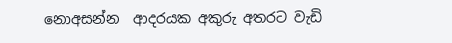නොඅසන්න  ආදරයක අකුරු අතරට වැඩි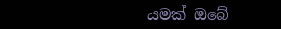යමක් ඔබේ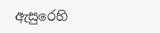ඇසුරෙහි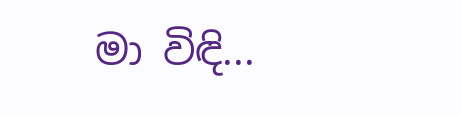මා විඳි...